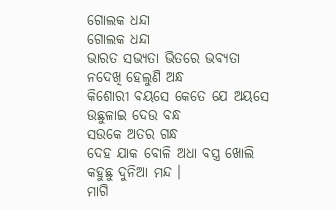ଗୋଲକ ଧନ୍ଦା
ଗୋଲକ ଧନ୍ଦା
ଭାରତ ସଭ୍ୟତା ଭିତରେ ଭବ୍ୟତା
ନଦେଖି ହେଲୁଣି ଅନ୍ଧ
କିଶୋରୀ ବୟସେ କେତେ ଯେ ଅୟସେ
ଉଛୁଳାଇ ଦେଉ ବନ୍ଧ
ସଉକେ ଅତର ଗନ୍ଧ
ଦେହ ଯାକ ବୋଳି ଅଧା ବସ୍ତ୍ର ଖୋଲି
କହୁଛୁ ଦୁନିଆ ମନ୍ଦ ।
ମାଗି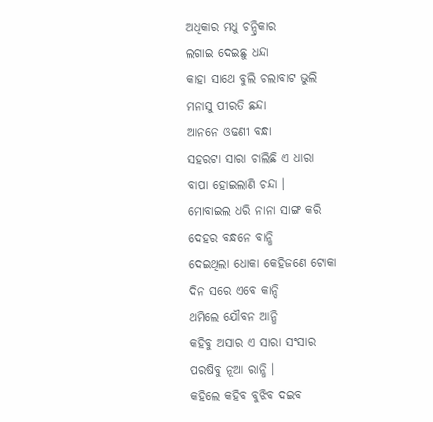ଅଧିକାର ମଧୁ ଚନ୍ଦ୍ରିକାର
ଲଗାଇ ଦେଇଛୁ ଧନ୍ଦା
କାହା ସାଥେ ବୁଲି ଚଲାବାଟ ଭୁଲି
ମନାସୁ ପୀରତି ଛନ୍ଦା
ଆନନେ ଓଢଣୀ ବନ୍ଧା
ସହରଟା ସାରା ଚାଲିଛି ଏ ଧାରା
ବାପା ହୋଇଲାଣି ଚନ୍ଦା ।
ମୋବାଇଲ ଧରି ନାନା ସାଙ୍ଗ କରି
ଦେହର ବନ୍ଧନେ ବାନ୍ଧି
ଦେଇଥିଲା ଧୋକା କେହିଜଣେ ଟୋକା
ଦିନ ସରେ ଏବେ କାନ୍ଦି
ଥମିଲେ ଯୌବନ ଆନ୍ଧି
କହିବୁ ଅସାର ଏ ସାରା ସଂସାର
ପରଷିବୁ ନୂଆ ରାନ୍ଧି ।
କହିଲେ କହିବ ବୁଝିବ ଦଇବ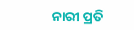ନାରୀ ପ୍ରତି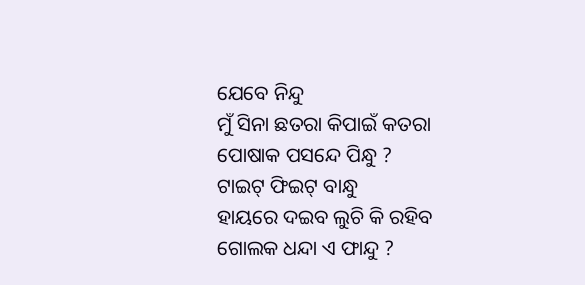ଯେବେ ନିନ୍ଦୁ
ମୁଁ ସିନା ଛତରା କିପାଇଁ କତରା
ପୋଷାକ ପସନ୍ଦେ ପିନ୍ଧୁ ?
ଟାଇଟ୍ ଫିଇଟ୍ ବାନ୍ଧୁ
ହାୟରେ ଦଇବ ଲୁଚି କି ରହିବ
ଗୋଲକ ଧନ୍ଦା ଏ ଫାନ୍ଦୁ ?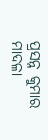ପ୍ରସନ୍ନ କୁମାର ମାଦଳା